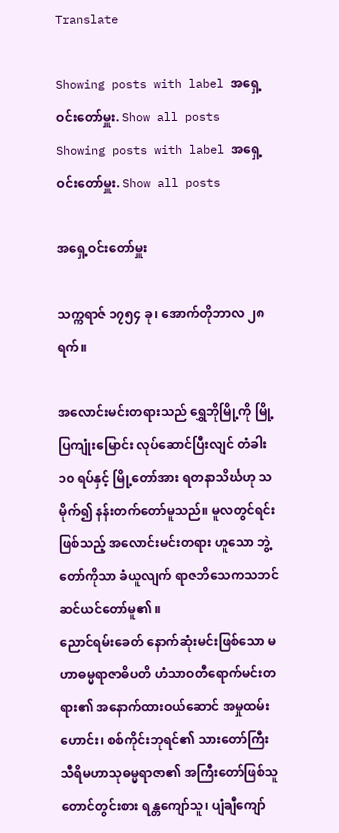Translate

Showing posts with label အရှေ့ဝင်းတော်မှူး. Show all posts
Showing posts with label အရှေ့ဝင်းတော်မှူး. Show all posts

အရှေ့ဝင်းတော်မှူး

သက္ကရာဇ် ၁၇၅၄ ခု၊ အောက်တိုဘာလ ၂၈ ရက်။

အလောင်းမင်းတရားသည် ရွှေဘိုမြို့ကို မြို့ပြကျုံးမြောင်း လုပ်ဆောင်ပြီးလျင် တံခါး ၁၀ ရပ်နှင့် မြို့တော်အား ရတနာသိင်္ဃဟု သမိုက်၍ နန်းတက်တော်မူသည်။ မူလတွင်ရင်းဖြစ်သည့် အလောင်းမင်းတရား ဟူသော ဘွဲ့တော်ကိုသာ ခံယူလျက် ရာဇဘိသေကသဘင် ဆင်ယင်တော်မူ၏ ။
ညောင်ရမ်းခေတ် နောက်ဆုံးမင်းဖြစ်သော မဟာဓမ္မရာဇာဓိပတိ ဟံသာဝတီရောက်မင်းတရား၏ အနောက်ထားဝယ်ဆောင် အမှုထမ်းဟောင်း၊ စစ်ကိုင်းဘုရင်၏ သားတော်ကြီး သီရိမဟာသုဓမ္မရာဇာ၏ အကြီးတော်ဖြစ်သူ တောင်တွင်းစား ရန္တကျော်သူ၊ ပျံချီကျော်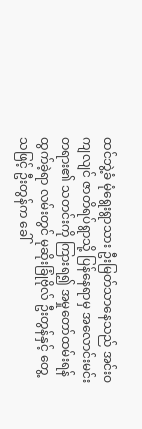ထင်ဘွဲ့ခံ မုံရွေးရွာသား ဦးမြတ်သာနေသည် အင်းဝကျလျင် ဇာတိရပ်ရွာသို့ ပြန်နေရာမှ အလောင်းမင်းတရား၏ သတင်းကို ကြားရ၍ အမှုတော်ထမ်းရန် ထွက်ခဲ့ရာ လမ်းတွင် မုဆိုးခြုံဗိုလ် ဦးတွန်နှင့် တွေ့သဖြင့် ဦးတွန်က ခေါ်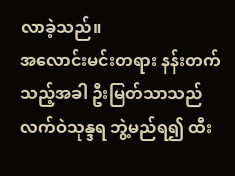လာခဲ့သည်။
အလောင်းမင်းတရား နန်းတက်သည့်အခါ ဦးမြတ်သာသည် လက်ဝဲသုန္ဒရ ဘွဲ့မည်ရ၍ ထီး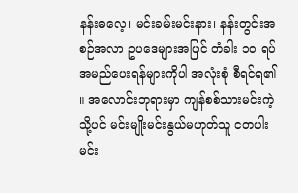နန်းဓလေ့၊ မင်းခမ်းမင်းနား၊ နန်းတွင်းအစဉ်အလာ ဥပဒေများအပြင် တံခါး ၁၀ ရပ် အမည်ပေးရန်များကိုပါ အလုံးစုံ စီရင်ရ၏ ။ အလောင်းဘုရားမှာ ကျန်စစ်သားမင်းကဲ့သို့ပင် မင်းမျိုးမင်းနွယ်မဟုတ်သူ ငတပါးမင်း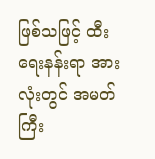ဖြစ်သဖြင့် ထီးရေးနန်းရာ အားလုံးတွင် အမတ်ကြီး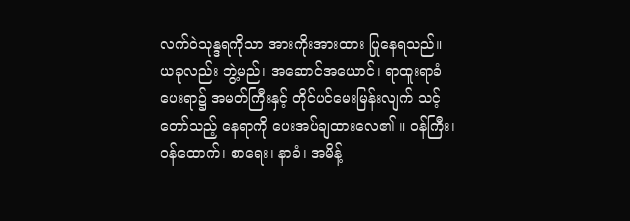လက်ဝဲသုန္ဒရကိုသာ အားကိုးအားထား ပြုနေရသည်။
ယခုလည်း ဘွဲ့မည်၊ အဆောင်အယောင်၊ ရာထူးရာခံ ပေးရာ၌ အမတ်ကြီးနှင့် တိုင်ပင်မေးမြန်းလျက် သင့်တော်သည့် နေရာကို ပေးအပ်ချထားလေ၏ ။ ဝန်ကြီး၊ ဝန်ထောက်၊ စာရေး၊ နာခံ၊ အမိန့်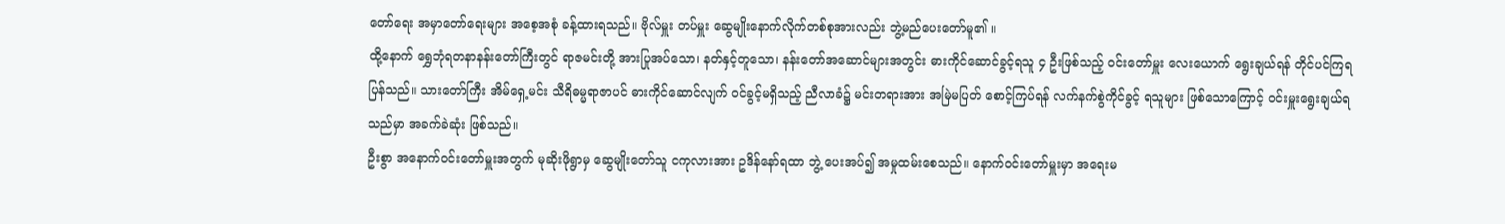တော်ရေး အမှာတော်ရေးများ အစေ့အစုံ ခန့်ထားရသည်။ ဗိုလ်မှူး တပ်မှူး ဆွေမျိုးနောက်လိုက်တစ်စုအားလည်း ဘွဲ့မည်ပေးတော်မူ၏ ။
ထို့နောက် ရွှေဘုံရတနာနန်းတော်ကြီးတွင် ရာဇမင်းတို့ အားပြုအပ်သော၊ နတ်နှင့်တူသော၊ နန်းတော်အဆောင်များအတွင်း ဓားကိုင်ဆောင်ခွင့်ရသူ ၄ ဦးဖြစ်သည့် ဝင်းတော်မှူး လေးယောက် ရွေးချယ်ရန် တိုင်ပင်ကြရပြန်သည်။ သားတော်ကြီး အိမ်ရှေ့မင်း သီရိဓမ္မရာဇာပင် ဓားကိုင်ဆောင်လျက် ဝင်ခွင့်မရှိသည့် ညီလာခံ၌ မင်းတရားအား အမြဲမပြတ် စောင့်ကြပ်ရန် လက်နက်စွဲကိုင်ခွင့် ရသူများ ဖြစ်သောကြောင့် ဝင်းမှူးရွေးချယ်ရသည်မှာ အခက်ခဲဆုံး ဖြစ်သည်။
ဦးစွာ အနောက်ဝင်းတော်မှူးအတွက် မုဆိုးဖိုရွာမှ ဆွေမျိုးတော်သူ ငကုလားအား ဥဒိန်နော်ရထာ ဘွဲ့ ပေးအပ်၍ အမှုထမ်းစေသည်။ နောက်ဝင်းတော်မှူးမှာ အရေးမ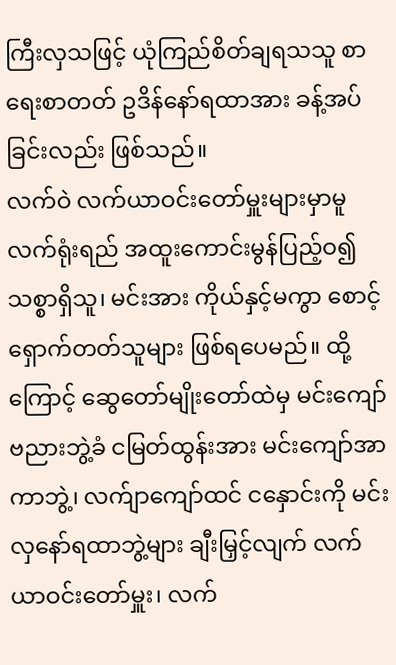ကြီးလှသဖြင့် ယုံကြည်စိတ်ချရသသူ စာရေးစာတတ် ဥဒိန်နော်ရထာအား ခန့်အပ်ခြင်းလည်း ဖြစ်သည်။
လက်ဝဲ လက်ယာဝင်းတော်မှူးများမှာမူ လက်ရုံးရည် အထူးကောင်းမွန်ပြည့်ဝ၍ သစ္စာရှိသူ၊ မင်းအား ကိုယ်နှင့်မကွာ စောင့်ရှောက်တတ်သူများ ဖြစ်ရပေမည်။ ထို့ကြောင့် ဆွေတော်မျိုးတော်ထဲမှ မင်းကျော်ဗညားဘွဲ့ခံ ငမြတ်ထွန်းအား မင်းကျော်အာကာဘွဲ့၊ လက်ျာကျော်ထင် ငနှောင်းကို မင်းလှနော်ရထာဘွဲ့များ ချီးမြှင့်လျက် လက်ယာဝင်းတော်မှူး၊ လက်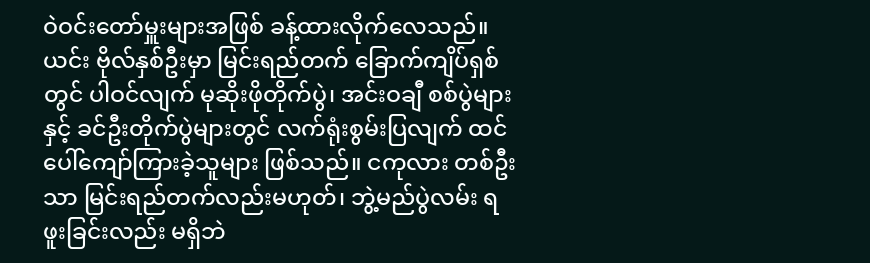ဝဲဝင်းတော်မှူးများအဖြစ် ခန့်ထားလိုက်လေသည်။
ယင်း ဗိုလ်နှစ်ဦးမှာ မြင်းရည်တက် ခြောက်ကျိပ်ရှစ် တွင် ပါဝင်လျက် မုဆိုးဖိုတိုက်ပွဲ၊ အင်းဝချီ စစ်ပွဲများနှင့် ခင်ဦးတိုက်ပွဲများတွင် လက်ရုံးစွမ်းပြလျက် ထင်ပေါ်ကျော်ကြားခဲ့သူများ ဖြစ်သည်။ ငကုလား တစ်ဦးသာ မြင်းရည်တက်လည်းမဟုတ်၊ ဘွဲ့မည်ပွဲလမ်း ရဖူးခြင်းလည်း မရှိဘဲ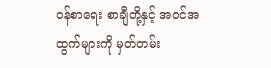ဝန်စာရေး စာချီတို့နှင့် အဝင်အထွက်များကို မှတ်တမ်း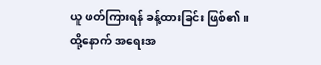ယူ ဖတ်ကြားရန် ခန့်ထားခြင်း ဖြစ်၏ ။
ထို့နောက် အရေးအ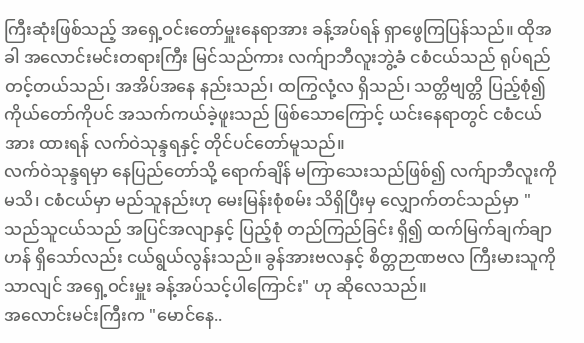ကြီးဆုံးဖြစ်သည့် အရှေ့ဝင်းတော်မှူးနေရာအား ခန့်အပ်ရန် ရှာဖွေကြပြန်သည်။ ထိုအခါ အလောင်းမင်းတရားကြီး မြင်သည်ကား လက်ျာဘီလူးဘွဲ့ခံ ငစံငယ်သည် ရုပ်ရည်တင့်တယ်သည်၊ အအိပ်အနေ နည်းသည်၊ ထကြွလုံ့လ ရှိသည်၊ သတ္တိဗျတ္တိ ပြည့်စုံ၍ ကိုယ်တော်ကိုပင် အသက်ကယ်ခဲ့ဖူးသည် ဖြစ်သောကြောင့် ယင်းနေရာတွင် ငစံငယ်အား ထားရန် လက်ဝဲသုန္ဒရနှင့် တိုင်ပင်တော်မူသည်။
လက်ဝဲသုန္ဒရမှာ နေပြည်တော်သို့ ရောက်ချိန် မကြာသေးသည်ဖြစ်၍ လက်ျာဘီလူးကို မသိ၊ ငစံငယ်မှာ မည်သူနည်းဟု မေးမြန်းစုံစမ်း သိရှိပြီးမှ လျှောက်တင်သည်မှာ "သည်သူငယ်သည် အပြင်အလျာနှင့် ပြည့်စုံ တည်ကြည်ခြင်း ရှိ၍ ထက်မြက်ချက်ချာဟန် ရှိသော်လည်း ငယ်ရွယ်လွန်းသည်။ ခွန်အားဗလနှင့် စိတ္တဉာဏဗလ ကြီးမားသူကိုသာလျင် အရှေ့ဝင်းမှူး ခန့်အပ်သင့်ပါကြောင်း" ဟု ဆိုလေသည်။
အလောင်းမင်းကြီးက "မောင်နေ..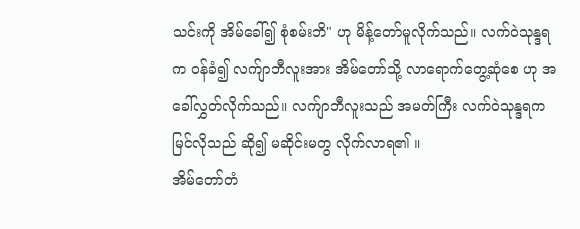သင်းကို အိမ်ခေါ်၍ စုံစမ်းဘိ" ဟု မိန့်တော်မူလိုက်သည်။ လက်ဝဲသုန္ဒရက ဝန်ခံ၍ လက်ျာဘီလူးအား အိမ်တော်သို့ လာရောက်တွေ့ဆုံစေ ဟု အခေါ်လွှတ်လိုက်သည်။ လက်ျာဘီလူးသည် အမတ်ကြီး လက်ဝဲသုန္ဒရက မြင်လိုသည် ဆို၍ မဆိုင်းမတွ လိုက်လာရ၏ ။
အိမ်တော်တံ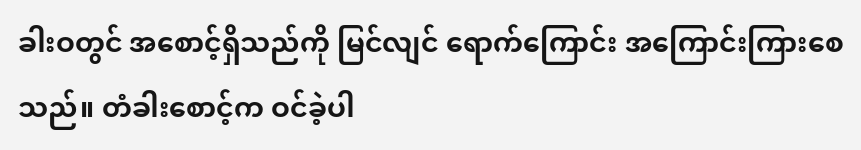ခါးဝတွင် အစောင့်ရှိသည်ကို မြင်လျင် ရောက်ကြောင်း အကြောင်းကြားစေသည်။ တံခါးစောင့်က ဝင်ခဲ့ပါ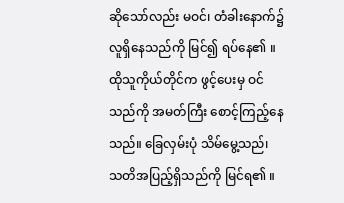ဆိုသော်လည်း မဝင်၊ တံခါးနောက်၌ လူရှိနေသည်ကို မြင်၍ ရပ်နေ၏ ။ ထိုသူကိုယ်တိုင်က ဖွင့်ပေးမှ ဝင်သည်ကို အမတ်ကြီး စောင့်ကြည့်နေသည်။ ခြေလှမ်းပုံ သိမ်မွေ့သည်၊ သတိအပြည့်ရှိသည်ကို မြင်ရ၏ ။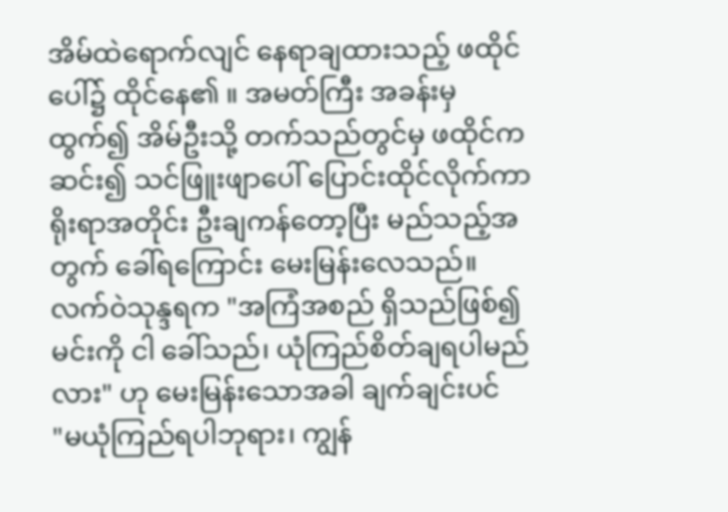အိမ်ထဲရောက်လျင် နေရာချထားသည့် ဖထိုင်ပေါ်၌ ထိုင်နေ၏ ။ အမတ်ကြီး အခန်းမှ ထွက်၍ အိမ်ဦးသို့ တက်သည်တွင်မှ ဖထိုင်က ဆင်း၍ သင်ဖြူးဖျာပေါ် ပြောင်းထိုင်လိုက်ကာ ရိုးရာအတိုင်း ဦးချကန်တော့ပြီး မည်သည့်အတွက် ခေါ်ရကြောင်း မေးမြန်းလေသည်။
လက်ဝဲသုန္ဒရက "အကြံအစည် ရှိသည်ဖြစ်၍ မင်းကို ငါ ခေါ်သည်၊ ယုံကြည်စိတ်ချရပါမည်လား" ဟု မေးမြန်းသောအခါ ချက်ချင်းပင်
"မယုံကြည်ရပါဘုရား၊ ကျွန်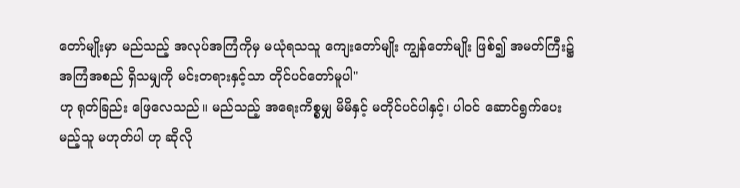တော်မျိုးမှာ မည်သည့် အလုပ်အကြံကိုမှ မယုံရသသူ ကျေးတော်မျိုး ကျွန်တော်မျိုး ဖြစ်၍ အမတ်ကြီး၌ အကြံအစည် ရှိသမျှကို မင်းတရားနှင့်သာ တိုင်ပင်တော်မူပါ"
ဟု ရုတ်ခြည်း ဖြေလေသည်။ မည်သည့် အရေးကိစ္စမျှ မိမိနှင့် မတိုင်ပင်ပါနှင့်၊ ပါဝင် ဆောင်ရွက်ပေးမည့်သူ မဟုတ်ပါ ဟု ဆိုလို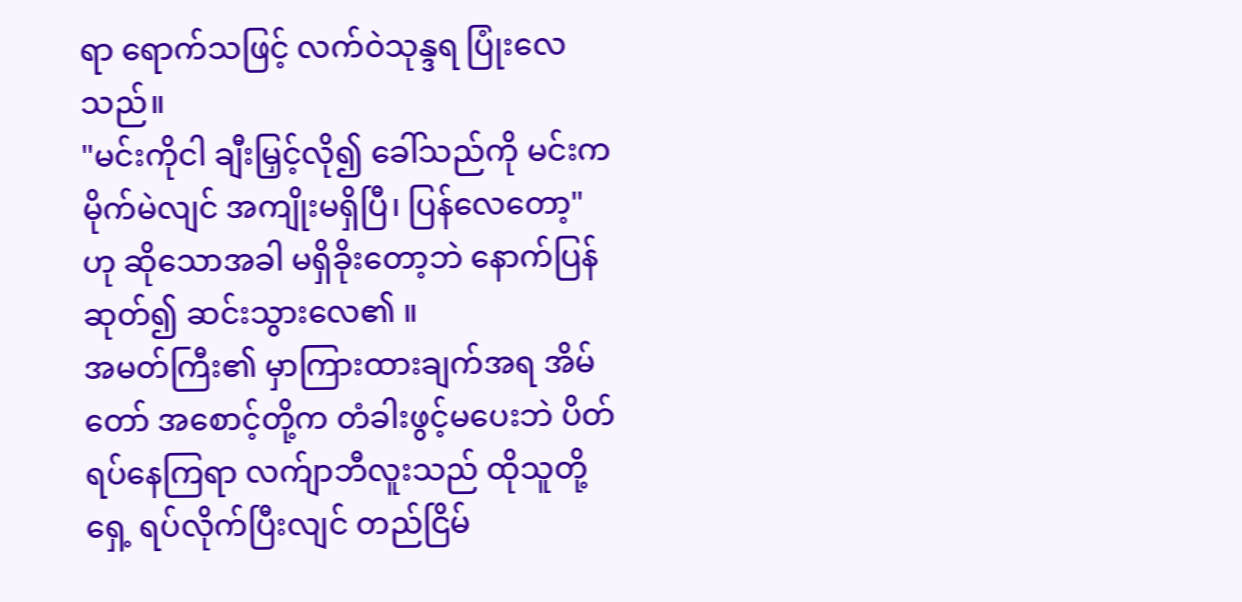ရာ ရောက်သဖြင့် လက်ဝဲသုန္ဒရ ပြုံးလေသည်။
"မင်းကိုငါ ချီးမြှင့်လို၍ ခေါ်သည်ကို မင်းက မိုက်မဲလျင် အကျိုးမရှိပြီ၊ ပြန်လေတော့" ဟု ဆိုသောအခါ မရှိခိုးတော့ဘဲ နောက်ပြန် ဆုတ်၍ ဆင်းသွားလေ၏ ။
အမတ်ကြီး၏ မှာကြားထားချက်အရ အိမ်တော် အစောင့်တို့က တံခါးဖွင့်မပေးဘဲ ပိတ်ရပ်နေကြရာ လက်ျာဘီလူးသည် ထိုသူတို့ရှေ့ ရပ်လိုက်ပြီးလျင် တည်ငြိမ်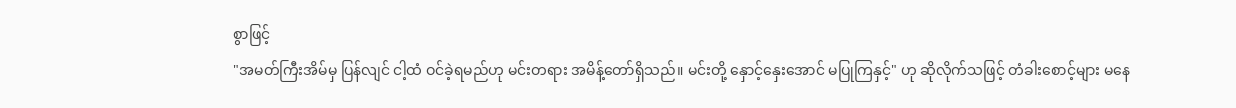စွာဖြင့်
"အမတ်ကြီးအိမ်မှ ပြန်လျင် ငါ့ထံ ဝင်ခဲ့ရမည်ဟု မင်းတရား အမိန့်တော်ရှိသည်။ မင်းတို့ နှောင့်နှေးအောင် မပြုကြနှင့်" ဟု ဆိုလိုက်သဖြင့် တံခါးစောင့်များ မနေ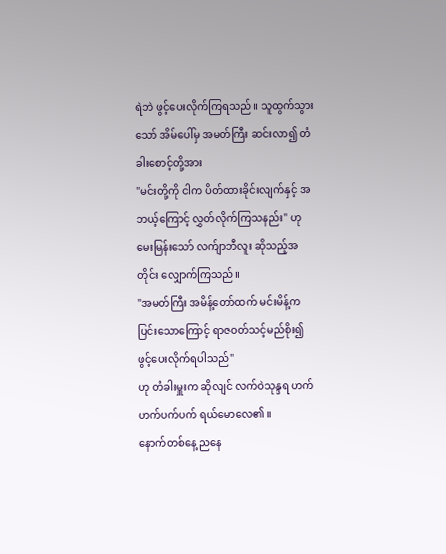ရဲဘဲ ဖွင့်ပေးလိုက်ကြရသည်။ သူထွက်သွားသော် အိမ်ပေါ်မှ အမတ်ကြီး ဆင်းလာ၍ တံခါးစောင့်တို့အား
"မင်းတို့ကို ငါက ပိတ်ထားခိုင်းလျက်နှင့် အဘယ့်ကြောင့် လွှတ်လိုက်ကြသနည်း" ဟု မေးမြန်းသော် လက်ျာဘီလူး ဆိုသည့်အတိုင်း လျှောက်ကြသည်။
"အမတ်ကြီး အမိန့်တော်ထက် မင်းမိန့်က ပြင်းသောကြောင့် ရာဇဝတ်သင့်မည်စိုး၍ ဖွင့်ပေးလိုက်ရပါသည်"
ဟု တံခါးမှူးက ဆိုလျင် လက်ဝဲသုန္ဒရ ဟက်ဟက်ပက်ပက် ရယ်မောလေ၏ ။
နောက်တစ်နေ့ ညနေ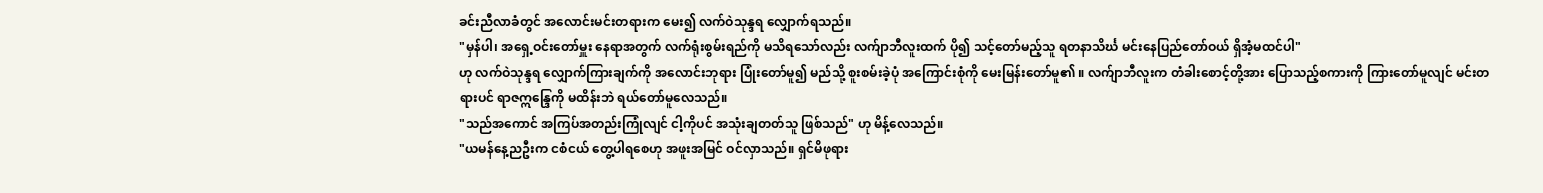ခင်းညီလာခံတွင် အလောင်းမင်းတရားက မေး၍ လက်ဝဲသုန္ဒရ လျှောက်ရသည်။
"မှန်ပါ၊ အရှေ့ဝင်းတော်မှူး နေရာအတွက် လက်ရုံးစွမ်းရည်ကို မသိရသော်လည်း လက်ျာဘီလူးထက် ပို၍ သင့်တော်မည့်သူ ရတနာသိင်္ဃ မင်းနေပြည်တော်ဝယ် ရှိအံ့မထင်ပါ"
ဟု လက်ဝဲသုန္ဒရ လျှောက်ကြားချက်ကို အလောင်းဘုရား ပြုံးတော်မူ၍ မည်သို့ စူးစမ်းခဲ့ပုံ အကြောင်းစုံကို မေးမြန်းတော်မူ၏ ။ လက်ျာဘီလူးက တံခါးစောင့်တို့အား ပြောသည့်စကားကို ကြားတော်မူလျင် မင်းတရားပင် ရာဇဣန္ဒြေကို မထိန်းဘဲ ရယ်တော်မူလေသည်။
"သည်အကောင် အကြပ်အတည်းကြုံလျင် ငါ့ကိုပင် အသုံးချတတ်သူ ဖြစ်သည်" ဟု မိန့်လေသည်။
"ယမန်နေ့ညဦးက ငစံငယ် တွေ့ပါရစေဟု အဖူးအမြင် ဝင်လှာသည်။ ရှင်မိဖုရား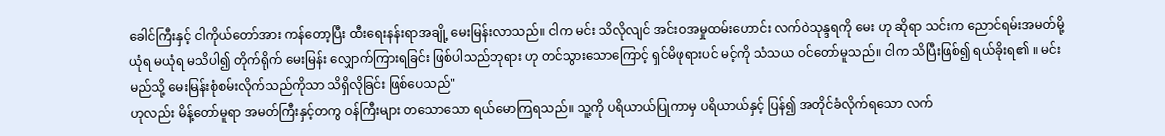ခေါင်ကြီးနှင့် ငါကိုယ်တော်အား ကန်တော့ပြီး ထီးရေးနန်းရာအချို့ မေးမြန်းလာသည်။ ငါက မင်း သိလိုလျင် အင်းဝအမှုထမ်းဟောင်း လက်ဝဲသုန္ဒရကို မေး ဟု ဆိုရာ သင်းက ညောင်ရမ်းအမတ်မို့ ယုံရ မယုံရ မသိပါ၍ တိုက်ရိုက် မေးမြန်း လျှောက်ကြားရခြင်း ဖြစ်ပါသည်ဘုရား ဟု တင်သွားသောကြောင့် ရှင်မိဖုရားပင် မင့်ကို သံသယ ဝင်တော်မူသည်။ ငါက သိပြီးဖြစ်၍ ရယ်ခိုးရ၏ ။ မင်း မည်သို့ မေးမြန်းစုံစမ်းလိုက်သည်ကိုသာ သိရှိလိုခြင်း ဖြစ်ပေသည်"
ဟုလည်း မိန့်တော်မူရာ အမတ်ကြီးနှင့်တကွ ဝန်ကြီးများ တသောသော ရယ်မောကြရသည်။ သူ့ကို ပရိယာယ်ပြုကာမှ ပရိယာယ်နှင့် ပြန်၍ အတိုင်ခံလိုက်ရသော လက်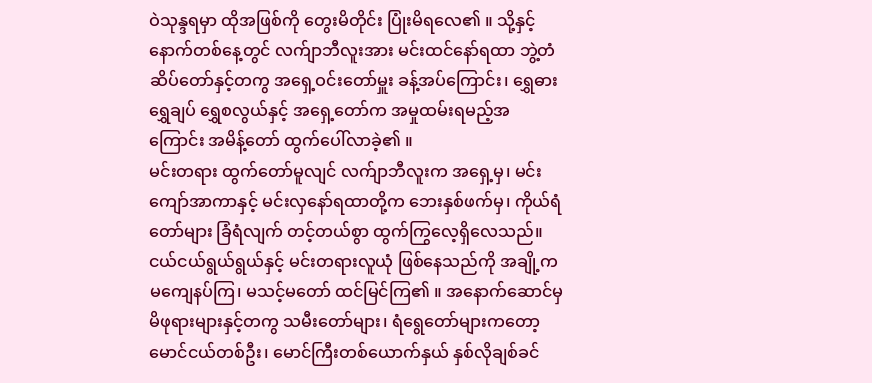ဝဲသုန္ဒရမှာ ထိုအဖြစ်ကို တွေးမိတိုင်း ပြုံးမိရလေ၏ ။ သို့နှင့် နောက်တစ်နေ့တွင် လက်ျာဘီလူးအား မင်းထင်နော်ရထာ ဘွဲ့တံဆိပ်တော်နှင့်တကွ အရှေ့ဝင်းတော်မှူး ခန့်အပ်ကြောင်း၊ ရွှေဓား ရွှေချပ် ရွှေစလွယ်နှင့် အရှေ့တော်က အမှုထမ်းရမည့်အကြောင်း အမိန့်တော် ထွက်ပေါ်လာခဲ့၏ ။
မင်းတရား ထွက်တော်မူလျင် လက်ျာဘီလူးက အရှေ့မှ၊ မင်းကျော်အာကာနှင့် မင်းလှနော်ရထာတို့က ဘေးနှစ်ဖက်မှ၊ ကိုယ်ရံတော်များ ခြံရံလျက် တင့်တယ်စွာ ထွက်ကြွလေ့ရှိလေသည်။ ငယ်ငယ်ရွယ်ရွယ်နှင့် မင်းတရားလူယုံ ဖြစ်နေသည်ကို အချို့က မကျေနပ်ကြ၊ မသင့်မတော် ထင်မြင်ကြ၏ ။ အနောက်ဆောင်မှ မိဖုရားများနှင့်တကွ သမီးတော်များ၊ ရံရွေတော်များကတော့ မောင်ငယ်တစ်ဦး၊ မောင်ကြီးတစ်ယောက်နှယ် နှစ်လိုချစ်ခင်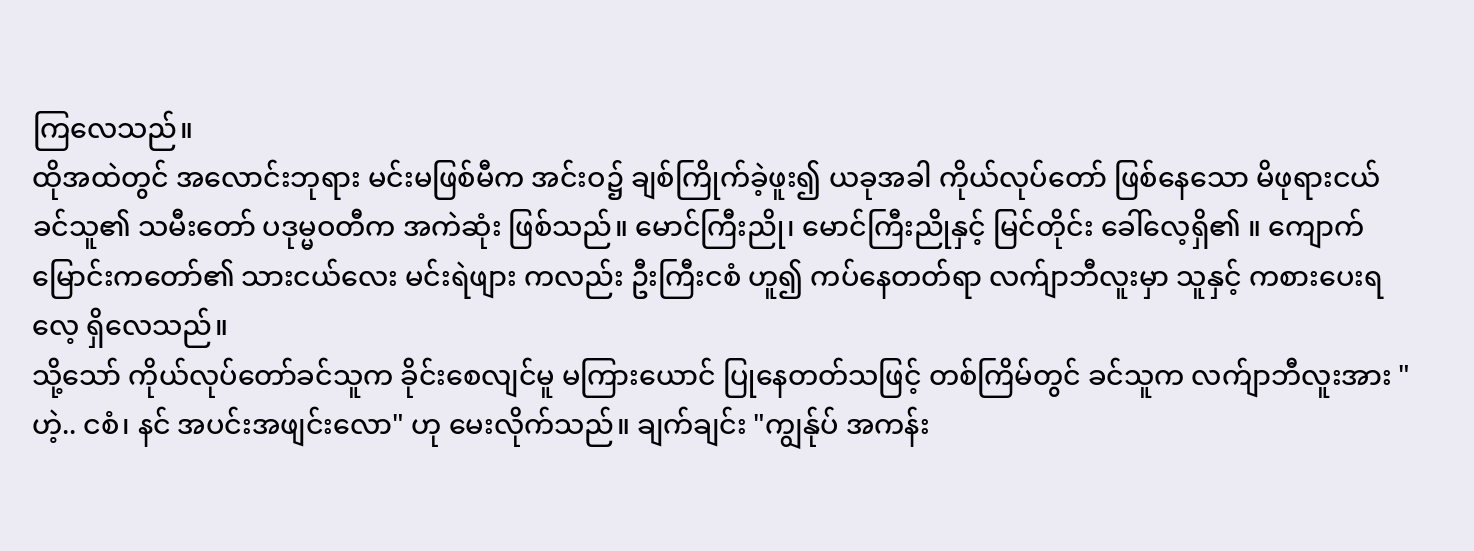ကြလေသည်။
ထိုအထဲတွင် အလောင်းဘုရား မင်းမဖြစ်မီက အင်းဝ၌ ချစ်ကြိုက်ခဲ့ဖူး၍ ယခုအခါ ကိုယ်လုပ်တော် ဖြစ်နေသော မိဖုရားငယ် ခင်သူ၏ သမီးတော် ပဒုမ္မဝတီက အကဲဆုံး ဖြစ်သည်။ မောင်ကြီးညို၊ မောင်ကြီးညိုနှင့် မြင်တိုင်း ခေါ်လေ့ရှိ၏ ။ ကျောက်မြောင်းကတော်၏ သားငယ်လေး မင်းရဲဖျား ကလည်း ဦးကြီးငစံ ဟူ၍ ကပ်နေတတ်ရာ လက်ျာဘီလူးမှာ သူနှင့် ကစားပေးရလေ့ ရှိလေသည်။
သို့သော် ကိုယ်လုပ်တော်ခင်သူက ခိုင်းစေလျင်မူ မကြားယောင် ပြုနေတတ်သဖြင့် တစ်ကြိမ်တွင် ခင်သူက လက်ျာဘီလူးအား "ဟဲ့.. ငစံ၊ နင် အပင်းအဖျင်းလော" ဟု မေးလိုက်သည်။ ချက်ချင်း "ကျွန်ုပ် အကန်း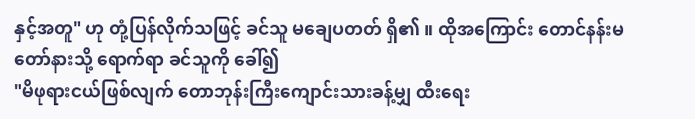နှင့်အတူ" ဟု တုံ့ပြန်လိုက်သဖြင့် ခင်သူ မချေပတတ် ရှိ၏ ။ ထိုအကြောင်း တောင်နန်းမတော်နားသို့ ရောက်ရာ ခင်သူကို ခေါ်၍
"မိဖုရားငယ်ဖြစ်လျက် တောဘုန်းကြီးကျောင်းသားခန့်မျှ ထီးရေး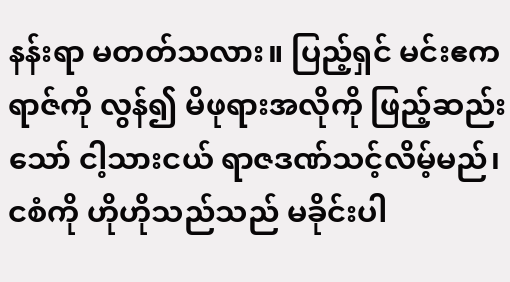နန်းရာ မတတ်သလား။ ပြည့်ရှင် မင်းဧကရာဇ်ကို လွန်၍ မိဖုရားအလိုကို ဖြည့်ဆည်းသော် ငါ့သားငယ် ရာဇဒဏ်သင့်လိမ့်မည်၊ ငစံကို ဟိုဟိုသည်သည် မခိုင်းပါ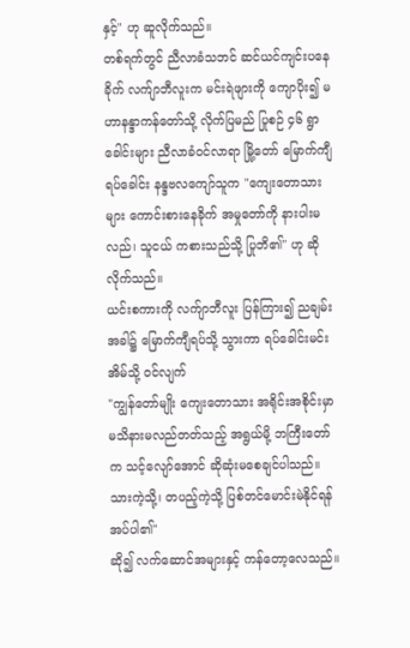နှင့်" ဟု ဆူလိုက်သည်။
တစ်ရက်တွင် ညီလာခံသဘင် ဆင်ယင်ကျင်းပနေခိုက် လက်ျာဘီလူးက မင်းရဲဖျားကို ကျောပိုး၍ မဟာနန္ဒာကန်တော်သို့ လိုက်ပြမည် ပြုစဉ် ၄၆ ရွာခေါင်းများ ညီလာခံဝင်လာရာ မြို့တော် မြောက်ကျီရပ်ခေါင်း နန္ဒဗလကျော်သူက "ကျေးတောသားများ ကောင်းစားနေခိုက် အမှုတော်ကို နားပါးမလည်၊ သူငယ် ကစားသည်သို့ ပြုဘိ၏" ဟု ဆိုလိုက်သည်။
ယင်းစကားကို လက်ျာဘီလူး ပြန်ကြား၍ ညချမ်းအခါ၌ မြောက်ကျီရပ်သို့ သွားကာ ရပ်ခေါင်းမင်း အိမ်သို့ ဝင်လျက်
"ကျွန်တော်မျိုး ကျေးတောသား အရိုင်းအစိုင်းမှာ မသိနားမလည်တတ်သည့် အရွယ်မို့ ဘကြီးတော်က သင့်လျော်အောင် ဆိုဆုံးမစေချင်ပါသည်။ သားကဲ့သို့၊ တပည့်ကဲ့သို့ ပြစ်တင်မောင်းမဲနိုင်ရန် အပ်ပါ၏"
ဆို၍ လက်ဆောင်အများနှင့် ကန်တော့လေသည်။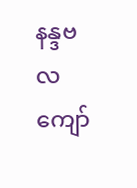နန္ဒဗလကျော်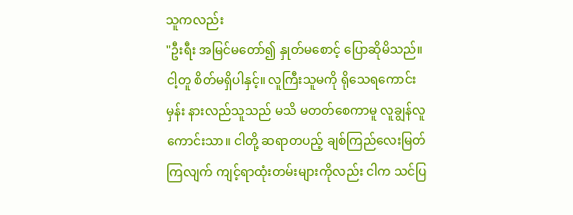သူကလည်း
"ဦးရီး အမြင်မတော်၍ နှုတ်မစောင့် ပြောဆိုမိသည်။ ငါ့တူ စိတ်မရှိပါနှင့်။ လူကြီးသူမကို ရိုသေရကောင်းမှန်း နားလည်သူသည် မသိ မတတ်စေကာမူ လူချွန်လူကောင်းသာ။ ငါတို့ ဆရာတပည့် ချစ်ကြည်လေးမြတ်ကြလျက် ကျင့်ရာထုံးတမ်းများကိုလည်း ငါက သင်ပြ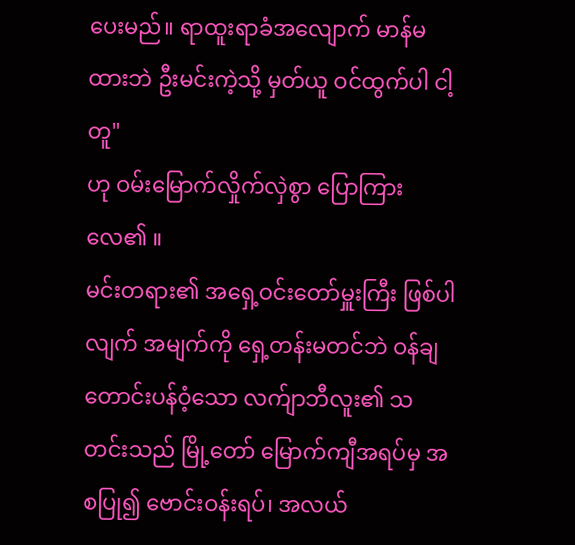ပေးမည်။ ရာထူးရာခံအလျောက် မာန်မထားဘဲ ဦးမင်းကဲ့သို့ မှတ်ယူ ဝင်ထွက်ပါ ငါ့တူ"
ဟု ဝမ်းမြောက်လှိုက်လှဲစွာ ပြောကြားလေ၏ ။
မင်းတရား၏ အရှေ့ဝင်းတော်မှူးကြီး ဖြစ်ပါလျက် အမျက်ကို ရှေ့တန်းမတင်ဘဲ ဝန်ချတောင်းပန်ဝံ့သော လက်ျာဘီလူး၏ သတင်းသည် မြို့တော် မြောက်ကျီအရပ်မှ အစပြု၍ ဗောင်းဝန်းရပ်၊ အလယ်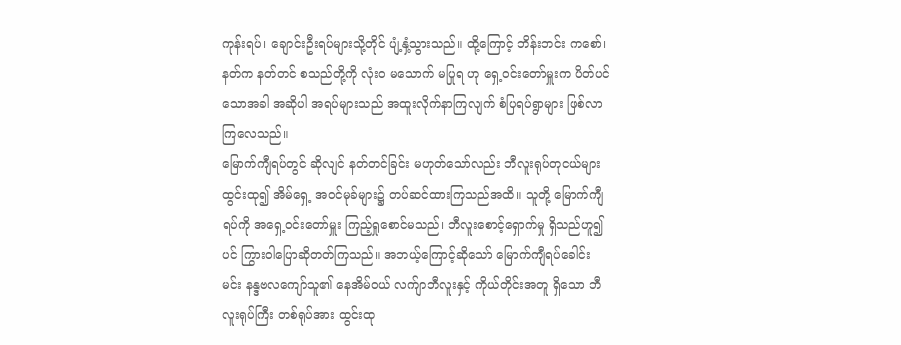ကုန်းရပ်၊ ချောင်းဦးရပ်များသို့တိုင် ပျံ့နှံ့သွားသည်။ ထို့ကြောင့် ဘိန်းဘင်း ကစော်၊ နတ်က နတ်တင် စသည်တို့ကို လုံးဝ မသောက် မပြုရ ဟု ရှေ့ဝင်းတော်မှူးက ပိတ်ပင်သောအခါ အဆိုပါ အရပ်များသည် အထူးလိုက်နာကြလျက် စံပြရပ်ရွာများ ဖြစ်လာကြလေသည်။
မြောက်ကျီရပ်တွင် ဆိုလျင် နတ်တင်ခြင်း မဟုတ်သော်လည်း ဘီလူးရုပ်တုငယ်များ ထွင်းထု၍ အိမ်ရှေ့ အဝင်မုခ်များ၌ တပ်ဆင်ထားကြသည်အထိ။ သူတို့ မြောက်ကျီရပ်ကို အရှေ့ဝင်းတော်မှူး ကြည့်ရှုစောင်မသည်၊ ဘီလူးစောင့်ရှောက်မှု ရှိသည်ဟူ၍ပင် ကြွားဝါပြောဆိုတတ်ကြသည်။ အဘယ့်ကြောင့်ဆိုသော် မြောက်ကျီရပ်ခေါင်းမင်း နန္ဒဗလကျော်သူ၏ နေအိမ်ဝယ် လက်ျာဘီလူးနှင့် ကိုယ်တိုင်းအတူ ရှိသော ဘီလူးရုပ်ကြီး တစ်ရုပ်အား ထွင်းထု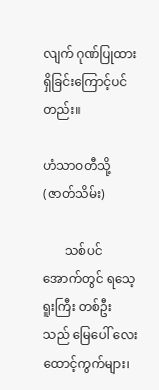လျက် ဂုဏ်ပြုထားရှိခြင်းကြောင့်ပင်တည်း။

ဟံသာဝတီသို့ (ဇာတ်သိမ်း)

       သစ်ပင်အောက်တွင် ရသေ့ရူးကြီး တစ်ဦးသည် မြေပေါ် လေးထောင့်ကွက်များ၊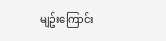မျဥ်းကြောင်း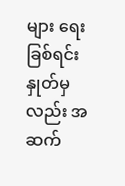များ ရေးခြစ်ရင်း နှုတ်မှလည်း အဆက်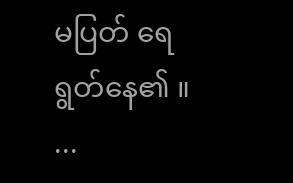မပြတ် ရေရွတ်နေ၏ ။   ...